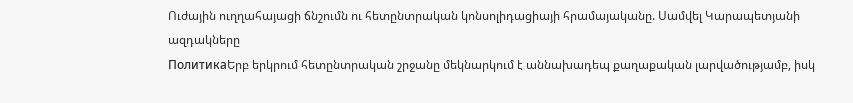Ուժային ուղղահայացի ճնշումն ու հետընտրական կոնսոլիդացիայի հրամայականը. Սամվել Կարապետյանի ազդակները
ПолитикаԵրբ երկրում հետընտրական շրջանը մեկնարկում է աննախադեպ քաղաքական լարվածությամբ, իսկ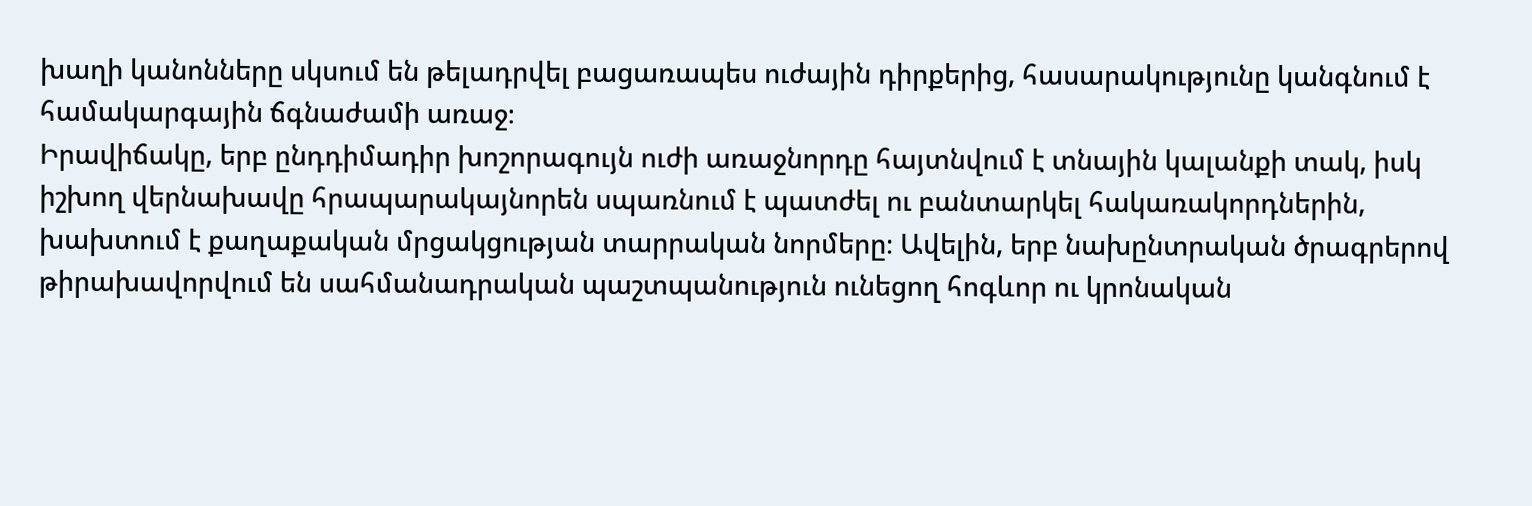խաղի կանոնները սկսում են թելադրվել բացառապես ուժային դիրքերից, հասարակությունը կանգնում է համակարգային ճգնաժամի առաջ։
Իրավիճակը, երբ ընդդիմադիր խոշորագույն ուժի առաջնորդը հայտնվում է տնային կալանքի տակ, իսկ իշխող վերնախավը հրապարակայնորեն սպառնում է պատժել ու բանտարկել հակառակորդներին, խախտում է քաղաքական մրցակցության տարրական նորմերը։ Ավելին, երբ նախընտրական ծրագրերով թիրախավորվում են սահմանադրական պաշտպանություն ունեցող հոգևոր ու կրոնական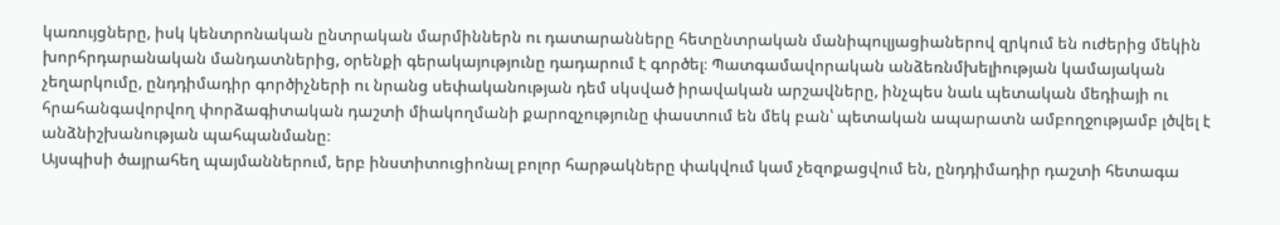կառույցները, իսկ կենտրոնական ընտրական մարմիններն ու դատարանները հետընտրական մանիպուլյացիաներով զրկում են ուժերից մեկին խորհրդարանական մանդատներից, օրենքի գերակայությունը դադարում է գործել։ Պատգամավորական անձեռնմխելիության կամայական չեղարկումը, ընդդիմադիր գործիչների ու նրանց սեփականության դեմ սկսված իրավական արշավները, ինչպես նաև պետական մեդիայի ու հրահանգավորվող փորձագիտական դաշտի միակողմանի քարոզչությունը փաստում են մեկ բան՝ պետական ապարատն ամբողջությամբ լծվել է անձնիշխանության պահպանմանը։
Այսպիսի ծայրահեղ պայմաններում, երբ ինստիտուցիոնալ բոլոր հարթակները փակվում կամ չեզոքացվում են, ընդդիմադիր դաշտի հետագա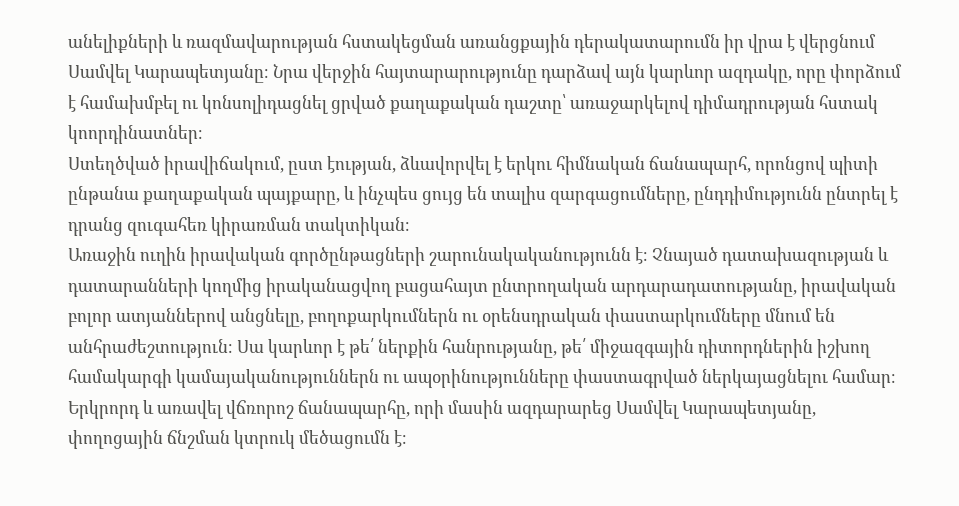անելիքների և ռազմավարության հստակեցման առանցքային դերակատարումն իր վրա է վերցնում Սամվել Կարապետյանը։ Նրա վերջին հայտարարությունը դարձավ այն կարևոր ազդակը, որը փորձում է համախմբել ու կոնսոլիդացնել ցրված քաղաքական դաշտը՝ առաջարկելով դիմադրության հստակ կոորդինատներ։
Ստեղծված իրավիճակում, ըստ էության, ձևավորվել է երկու հիմնական ճանապարհ, որոնցով պիտի ընթանա քաղաքական պայքարը, և ինչպես ցույց են տալիս զարգացումները, ընդդիմությունն ընտրել է դրանց զուգահեռ կիրառման տակտիկան։
Առաջին ուղին իրավական գործընթացների շարունակականությունն է։ Չնայած դատախազության և դատարանների կողմից իրականացվող բացահայտ ընտրողական արդարադատությանը, իրավական բոլոր ատյաններով անցնելը, բողոքարկումներն ու օրենսդրական փաստարկումները մնում են անհրաժեշտություն։ Սա կարևոր է թե՛ ներքին հանրությանը, թե՛ միջազգային դիտորդներին իշխող համակարգի կամայականություններն ու ապօրինությունները փաստագրված ներկայացնելու համար։
Երկրորդ և առավել վճռորոշ ճանապարհը, որի մասին ազդարարեց Սամվել Կարապետյանը, փողոցային ճնշման կտրուկ մեծացումն է։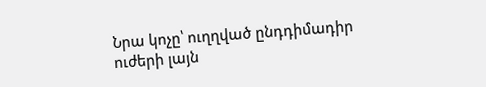Նրա կոչը՝ ուղղված ընդդիմադիր ուժերի լայն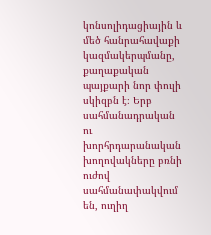կոնսոլիդացիային և մեծ հանրահավաքի կազմակերպմանը, քաղաքական պայքարի նոր փուլի սկիզբն է։ Երբ սահմանադրական ու խորհրդարանական խողովակները բռնի ուժով սահմանափակվում են, ուղիղ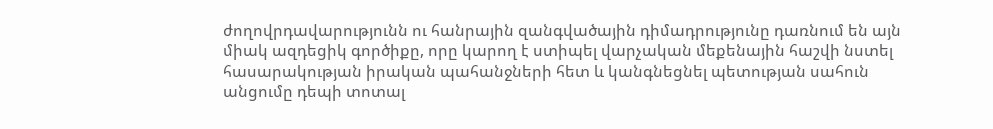ժողովրդավարությունն ու հանրային զանգվածային դիմադրությունը դառնում են այն միակ ազդեցիկ գործիքը, որը կարող է ստիպել վարչական մեքենային հաշվի նստել հասարակության իրական պահանջների հետ և կանգնեցնել պետության սահուն անցումը դեպի տոտալ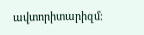ավտորիտարիզմ։